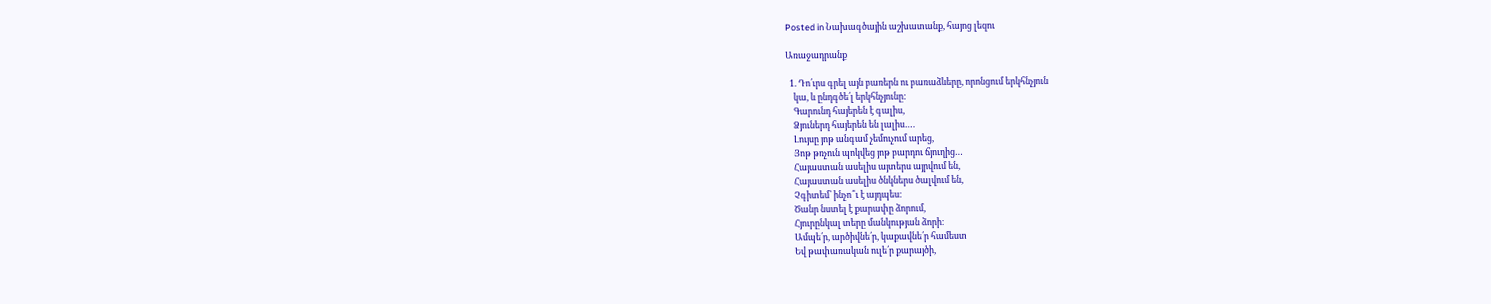Posted in Նախագծային աշխատանք, հայոց լեզու

Առաջադրանք

  1. Դո՛ւրս գրել այն բառերն ու բառաձևերը, որոնցում երկհնչյուն
    կա, և ընդգծե՛լ երկհնչյունը:
    Գարունդ հայերեն է գալիս,
    Ձյուներդ հայերեն են լալիս….
    Լույսը յոթ անգամ չեմուչում արեց,
    Յոթ թռչուն պոկվեց յոթ բարդու ճյուղից…
    Հայաստան ասելիս այտերս այրվում են,
    Հայաստան ասելիս ծնկներս ծալվում են,
    Չգիտեմ՝ ինչո՞ւ է այդպես։
    Ծանր նստել է քարափը ձորում,
    Հյուրընկալ տերը մանկության ձորի։
    Ամպե՛ր, արծիվնե՛ր, կաքավնե՛ր համեստ
    Եվ թափառական ուլե՛ր քարայծի,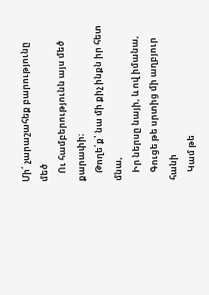Մի՛ չարաշահեք բարությունը մեծ
    Ու համբերությունն այս մեծ քարափի։
    Թողե՛ք՝ նա մի քիչ ինքն իր հետ մնա,
    Իր ներսը նայի, և ով իմանա,
    Գուցե թե սրտից մի աղբյուր հանի
    Կամ թե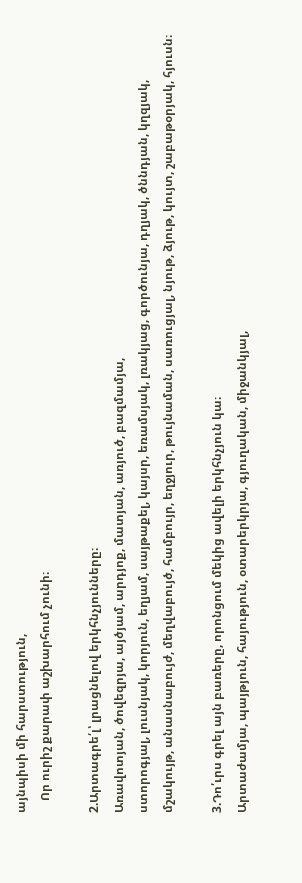այնպիսի մի հարստություն,
    Որ ուրիշ քարափ աշխարհում չունի։

2.Արտագրե՛լ՝ լրացնելով երկհնչյունները։
Առավոտյան, ծովեզրյա, այծյամ, արդյոք, մատյան, առյուծ, բազմամյա,
ստորոգյալ, լուսնյակ, կորյուն, եղյամ, սայթաքել, կայսր, եռամսյակ, լռակյաց, գործունյա, դղյակ, ծննդյան, կղզյակ, մշակույթ, անասնաբույժ, մեղվաբույծ, համբույր, եղջյուր, թույնաման, սառուցյալ, նյութ, ձյութ, կույտ, շաբաթօրյակ, հյուսն։

3.Դո՛ւրս գրել այն բառերը, որոնցում մեկից ավելի երկհնչյուն կա։
Արտաժամյա, պայթյուն, հայություն, օտարերկրյա, գյուղական, միջանկյալ,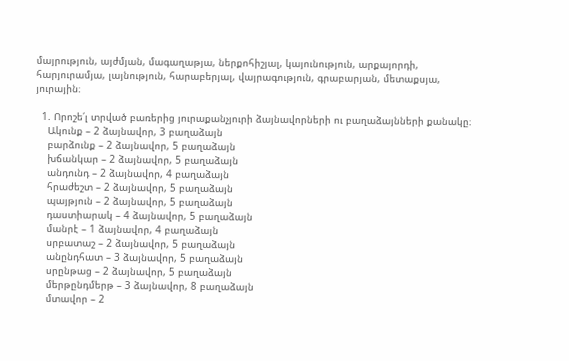մայրություն, այժմյան, մագաղաթյա, ներքոհիշյալ, կայունություն, արքայորդի, հարյուրամյա, լայնություն, հարաբերյալ, վայրագություն, գրաբարյան, մետաքսյա, յուրային։

  1. Որոշե՛լ տրված բառերից յուրաքանչյուրի ձայնավորների ու բաղաձայնների քանակը։
    Ակունք – 2 ձայնավոր, 3 բաղաձայն
    բարձունք – 2 ձայնավոր, 5 բաղաձայն
    խճանկար – 2 ձայնավոր, 5 բաղաձայն
    անդունդ – 2 ձայնավոր, 4 բաղաձայն
    հրաժեշտ – 2 ձայնավոր, 5 բաղաձայն
    պայթյուն – 2 ձայնավոր, 5 բաղաձայն
    դաստիարակ – 4 ձայնավոր, 5 բաղաձայն
    մանրէ – 1 ձայնավոր, 4 բաղաձայն
    սրբատաշ – 2 ձայնավոր, 5 բաղաձայն
    անընդհատ – 3 ձայնավոր, 5 բաղաձայն
    սրընթաց – 2 ձայնավոր, 5 բաղաձայն
    մերթընդմերթ – 3 ձայնավոր, 8 բաղաձայն
    մտավոր – 2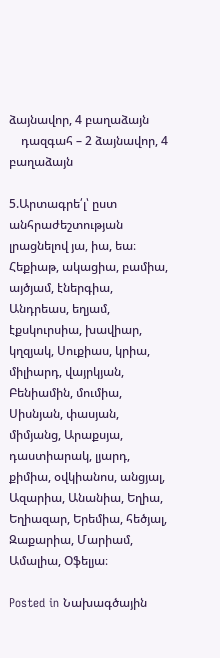ձայնավոր, 4 բաղաձայն
    դազգահ – 2 ձայնավոր, 4 բաղաձայն

5.Արտագրե՛լ՝ ըստ անհրաժեշտության լրացնելով յա, իա, եա։
Հեքիաթ, ակացիա, բամիա, այծյամ, էներգիա, Անդրեաս, եղյամ, էքսկուրսիա, խավիար, կղզյակ, Սուքիաս, կրիա, միլիարդ, վայրկյան, Բենիամին, մումիա, Սիսնյան, փասյան, միմյանց, Արաքսյա, դաստիարակ, լյարդ, քիմիա, օվկիանոս, անցյալ, Ազարիա, Անանիա, Եղիա, Եղիազար, Երեմիա, հեծյալ, Զաքարիա, Մարիամ, Ամալիա, Օֆելյա։

Posted in Նախագծային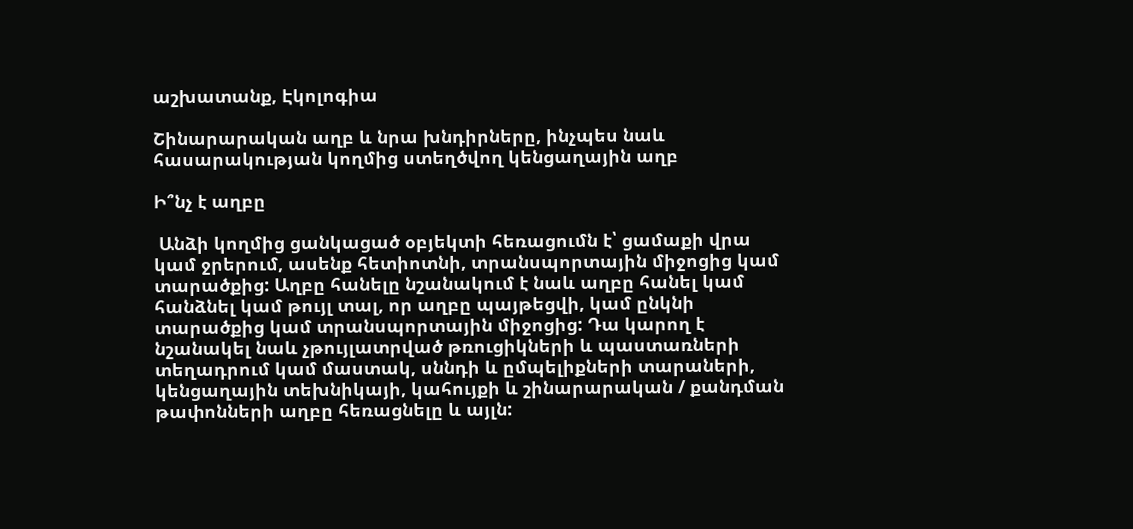աշխատանք, Էկոլոգիա

Շինարարական աղբ և նրա խնդիրները, ինչպես նաև հասարակության կողմից ստեղծվող կենցաղային աղբ

Ի՞նչ է աղբը

 Անձի կողմից ցանկացած օբյեկտի հեռացումն է՝ ցամաքի վրա կամ ջրերում, ասենք հետիոտնի, տրանսպորտային միջոցից կամ տարածքից: Աղբը հանելը նշանակում է նաև աղբը հանել կամ հանձնել կամ թույլ տալ, որ աղբը պայթեցվի, կամ ընկնի տարածքից կամ տրանսպորտային միջոցից: Դա կարող է նշանակել նաև չթույլատրված թռուցիկների և պաստառների տեղադրում կամ մաստակ, սննդի և ըմպելիքների տարաների, կենցաղային տեխնիկայի, կահույքի և շինարարական / քանդման թափոնների աղբը հեռացնելը և այլն: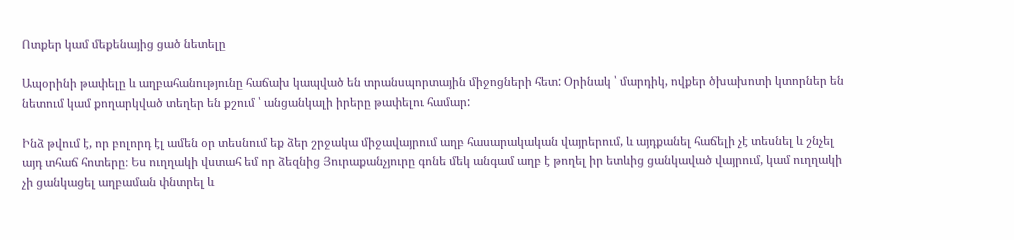Ոտքեր կամ մեքենայից ցած նետելը

Ապօրինի թափելը և աղբահանությունը հաճախ կապված են տրանսպորտային միջոցների հետ: Օրինակ ՝ մարդիկ, ովքեր ծխախոտի կտորներ են նետում կամ քողարկված տեղեր են քշում ՝ անցանկալի իրերը թափելու համար:

Ինձ թվում է, որ բոլորդ էլ ամեն օր տեսնում եք ձեր շրջակա միջավայրում աղբ հասարակական վայրերում, և այդքանել հաճելի չէ տեսնել և շնչել այդ տհաճ հոտերը։ Ես ուղղակի վստահ եմ որ ձեզնից Յուրաքանչյուրը գոնե մեկ անգամ աղբ է թողել իր ետևից ցանկաված վայրում, կամ ուղղակի չի ցանկացել աղբաման փնտրել և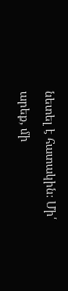նետել է հատակին։ Մի՛ արեք, մի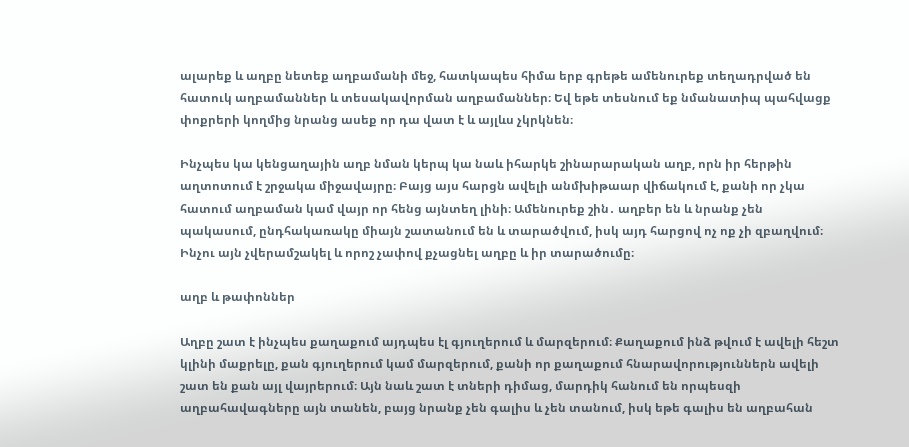ալարեք և աղբը նետեք աղբամանի մեջ, հատկապես հիմա երբ գրեթե ամենուրեք տեղադրված են հատուկ աղբամաններ և տեսակավորման աղբամաններ։ Եվ եթե տեսնում եք նմանատիպ պահվացք փոքրերի կողմից նրանց ասեք որ դա վատ է և այլևս չկրկնեն։

Ինչպես կա կենցաղային աղբ նման կերպ կա նաև իհարկե շինարարական աղբ, որն իր հերթին աղտոտում է շրջակա միջավայրը։ Բայց այս հարցն ավելի անմխիթաար վիճակում է, քանի որ չկա հատում աղբաման կամ վայր որ հենց այնտեղ լինի։ Ամենուրեք շին․ աղբեր են և նրանք չեն պակասում, ընդհակառակը միայն շատանում են և տարածվում, իսկ այդ հարցով ոչ ոք չի զբաղվում։ Ինչու այն չվերամշակել և որոշ չափով քչացնել աղբը և իր տարածումը։

աղբ և թափոններ

Աղբը շատ է ինչպես քաղաքում այդպես էլ գյուղերում և մարզերում։ Քաղաքում ինձ թվում է ավելի հեշտ կլինի մաքրելը, քան գյուղերում կամ մարզերում, քանի որ քաղաքում հնարավորություններն ավելի շատ են քան այլ վայրերում։ Այն նաև շատ է տների դիմաց, մարդիկ հանում են որպեսզի աղբահավագները այն տանեն, բայց նրանք չեն գալիս և չեն տանում, իսկ եթե գալիս են աղբահան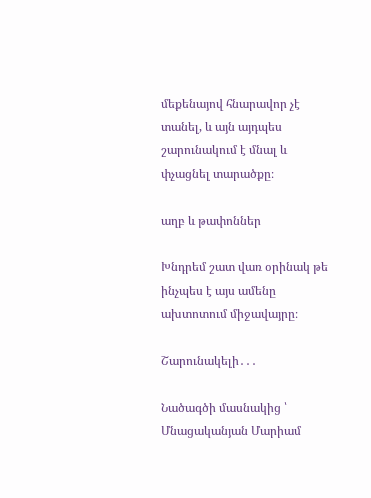մեքենայով հնարավոր չէ տանել, և այն այդպես շարունակում է մնալ և փչացնել տարածքը։

աղբ և թափոններ

Խնդրեմ շատ վառ օրինակ թե ինչպես է այս ամենը ախտոտում միջավայրը։

Շարունակելի․․․

Նածագծի մասնակից ՝ Մնացականյան Մարիամ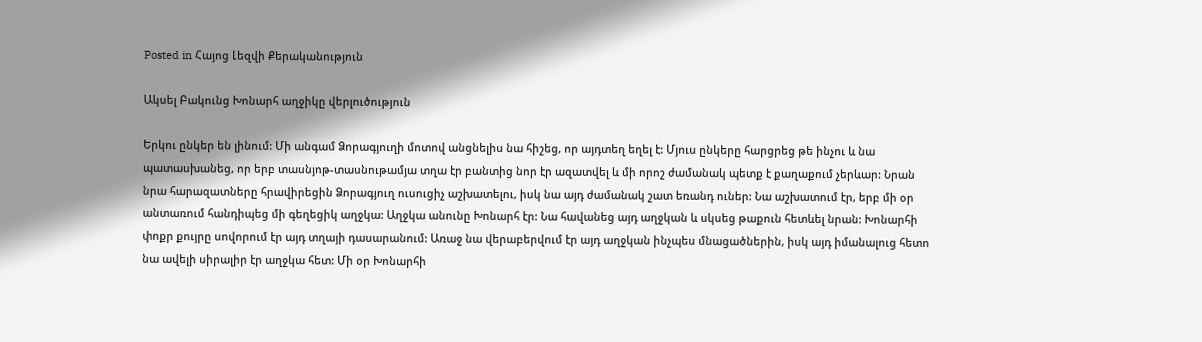Posted in Հայոց Լեզվի Քերականություն

Ակսել Բակունց Խոնարհ աղջիկը վերլուծություն

Երկու ընկեր են լինում: Մի անգամ Ձորագյուղի մոտով անցնելիս նա հիշեց, որ այդտեղ եղել է: Մյուս ընկերը հարցրեց թե ինչու և նա պատասխանեց, որ երբ տասնյոթ-տասնութամյա տղա էր բանտից նոր էր ազատվել և մի որոշ ժամանակ պետք է քաղաքում չերևար: Նրան նրա հարազատները հրավիրեցին Ձորագյուղ ուսուցիչ աշխատելու, իսկ նա այդ ժամանակ շատ եռանդ ուներ: Նա աշխատում էր, երբ մի օր անտառում հանդիպեց մի գեղեցիկ աղջկա: Աղջկա անունը Խոնարհ էր: Նա հավանեց այդ աղջկան և սկսեց թաքուն հետևել նրան: Խոնարհի փոքր քույրը սովորում էր այդ տղայի դասարանում: Առաջ նա վերաբերվում էր այդ աղջկան ինչպես մնացածներին, իսկ այդ իմանալուց հետո նա ավելի սիրալիր էր աղջկա հետ: Մի օր Խոնարհի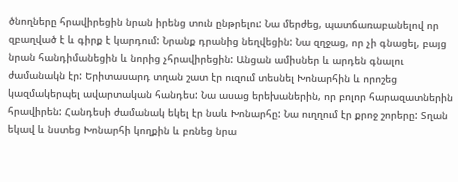ծնողները հրավիրեցին նրան իրենց տուն ընթրելու: Նա մերժեց, պատճառաբանելով որ զբաղված է և գիրք է կարդում: Նրանք դրանից նեղվեցին: Նա զղջաց, որ չի գնացել, բայց նրան հանդիմանեցին և նորից չհրավիրեցին: Անցան ամիսներ և արդեն գնալու ժամանակն էր: Երիտասարդ տղան շատ էր ուզում տեսնել Խոնարհին և որոշեց կազմակերպել ավարտական հանդես: Նա ասաց երեխաներին, որ բոլոր հարազատներին հրավիրեն: Հանդեսի ժամանակ եկել էր նաև Խոնարհը: Նա ուղղում էր քրոջ շորերը: Տղան եկավ և նստեց Խոնարհի կողքին և բռնեց նրա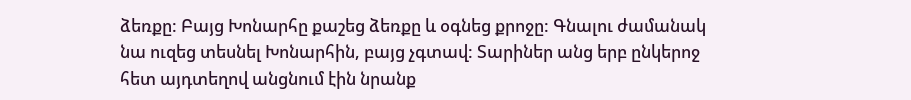ձեռքը: Բայց Խոնարհը քաշեց ձեռքը և օգնեց քրոջը: Գնալու ժամանակ նա ուզեց տեսնել Խոնարհին, բայց չգտավ: Տարիներ անց երբ ընկերոջ հետ այդտեղով անցնում էին նրանք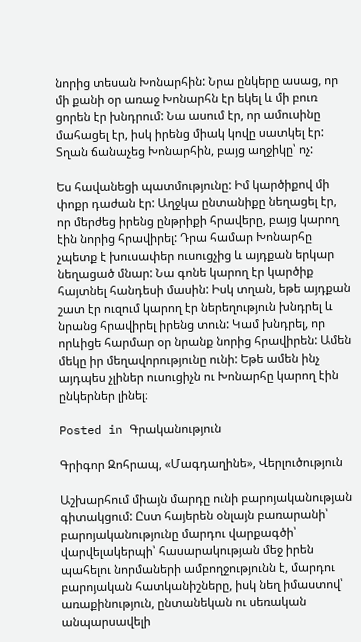նորից տեսան Խոնարհին: Նրա ընկերը ասաց, որ մի քանի օր առաջ Խոնարհն էր եկել և մի բուռ ցորեն էր խնդրում: Նա ասում էր, որ ամուսինը մահացել էր, իսկ իրենց միակ կովը սատկել էր: Տղան ճանաչեց Խոնարհին, բայց աղջիկը՝ ոչ:

Ես հավանեցի պատմությունը: Իմ կարծիքով մի փոքր դաժան էր: Աղջկա ընտանիքը նեղացել էր, որ մերժեց իրենց ընթրիքի հրավերը, բայց կարող էին նորից հրավիրել: Դրա համար Խոնարհը չպետք է խուսափեր ուսուցչից և այդքան երկար նեղացած մնար: Նա գոնե կարող էր կարծիք հայտնել հանդեսի մասին: Իսկ տղան, եթե այդքան շատ էր ուզում կարող էր ներեղություն խնդրել և նրանց հրավիրել իրենց տուն: Կամ խնդրել, որ որևիցե հարմար օր նրանք նորից հրավիրեն: Ամեն մեկը իր մեղավորությունը ունի: Եթե ամեն ինչ այդպես չլիներ ուսուցիչն ու Խոնարհը կարող էին ընկերներ լինել։

Posted in Գրականություն

Գրիգոր Զոհրապ, «Մագդաղինե», Վերլուծություն

Աշխարհում միայն մարդը ունի բարոյականության գիտակցում: Ըստ հայերեն օնլայն բառարանի՝ բարոյականությունը մարդու վարքագծի՝ վարվելակերպի՝ հասարակության մեջ իրեն պահելու նորմաների ամբողջությունն է, մարդու բարոյական հատկանիշները, իսկ նեղ իմաստով՝ առաքինություն, ընտանեկան ու սեռական անպարսավելի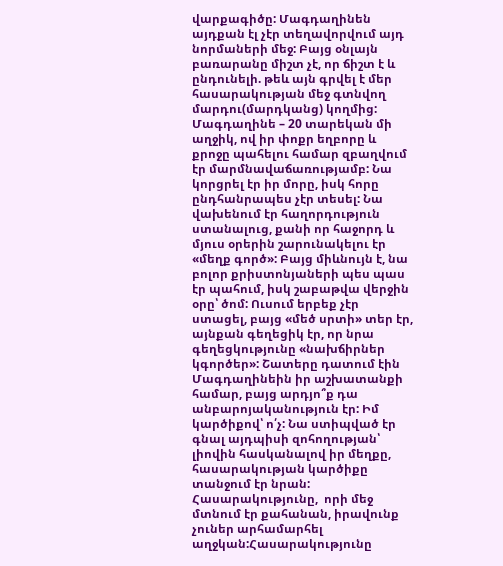վարքագիծը: Մագդաղինեն այդքան էլ չէր տեղավորվում այդ նորմաների մեջ: Բայց օնլայն բառարանը միշտ չէ, որ ճիշտ է և ընդունելի. թեև այն գրվել է մեր հասարակության մեջ գտնվող մարդու(մարդկանց) կողմից:
Մագդաղինե – 20 տարեկան մի աղջիկ, ով իր փոքր եղբորը և քրոջը պահելու համար զբաղվում էր մարմնավաճառությամբ: Նա կորցրել էր իր մորը, իսկ հորը ընդհանրապես չէր տեսել: Նա վախենում էր հաղորդություն ստանալուց, քանի որ հաջորդ և մյուս օրերին շարունակելու էր «մեղք գործ»: Բայց միևնույն է, նա բոլոր քրիստոնյաների պես պաս էր պահում, իսկ շաբաթվա վերջին օրը՝ ծոմ: Ուսում երբեք չէր ստացել, բայց «մեծ սրտի» տեր էր, այնքան գեղեցիկ էր, որ նրա գեղեցկությունը «նախճիրներ կգործեր»: Շատերը դատում էին Մագդաղինեին իր աշխատանքի համար, բայց արդյո՞ք դա անբարոյականություն էր: Իմ կարծիքով՝ ո՛չ: Նա ստիպված էր գնալ այդպիսի զոհողության՝  լիովին հասկանալով իր մեղքը, հասարակության կարծիքը տանջում էր նրան: Հասարակությունը,  որի մեջ մտնում էր քահանան, իրավունք չուներ արհամարհել աղջկան:Հասարակությունը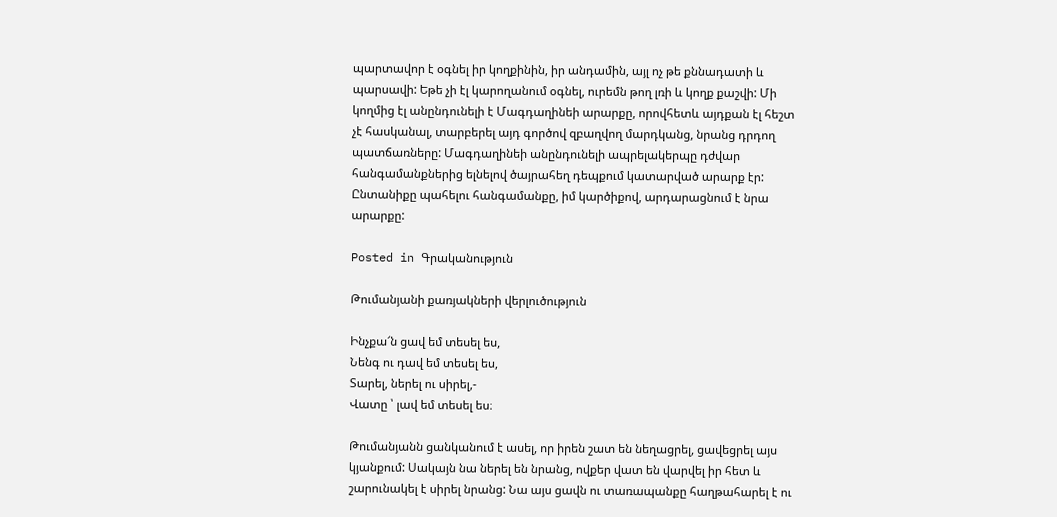պարտավոր է օգնել իր կողքինին, իր անդամին, այլ ոչ թե քննադատի և պարսավի: Եթե չի էլ կարողանում օգնել, ուրեմն թող լռի և կողք քաշվի: Մի կողմից էլ անընդունելի է Մագդաղինեի արարքը, որովհետև այդքան էլ հեշտ չէ հասկանալ, տարբերել այդ գործով զբաղվող մարդկանց, նրանց դրդող պատճառները: Մագդաղինեի անընդունելի ապրելակերպը դժվար հանգամանքներից ելնելով ծայրահեղ դեպքում կատարված արարք էր:
Ընտանիքը պահելու հանգամանքը, իմ կարծիքով, արդարացնում է նրա արարքը:

Posted in Գրականություն

Թումանյանի քառյակների վերլուծություն

Ինչքա՜ն ցավ եմ տեսել ես,
Նենգ ու դավ եմ տեսել ես,
Տարել, ներել ու սիրել,-
Վատը ՝ լավ եմ տեսել ես։

Թումանյանն ցանկանում է ասել, որ իրեն շատ են նեղացրել, ցավեցրել այս կյանքում: Սակայն նա ներել են նրանց, ովքեր վատ են վարվել իր հետ և շարունակել է սիրել նրանց: Նա այս ցավն ու տառապանքը հաղթահարել է ու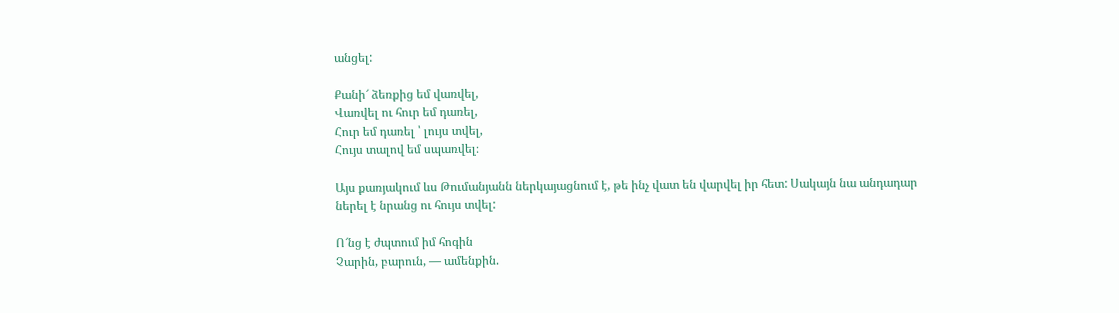անցել:

Քանի՜ ձեռքից եմ վառվել,
Վառվել ու հուր եմ դառել,
Հուր եմ դառել ՝ լույս տվել,
Հույս տալով եմ սպառվել։

Այս քառյակում ևս Թումանյանն ներկայացնում է, թե ինչ վատ են վարվել իր հետ: Սակայն նա անդադար ներել է նրանց ու հույս տվել:

Ո՜նց է ժպտում իմ հոգին
Չարին, բարուն, ― ամենքին.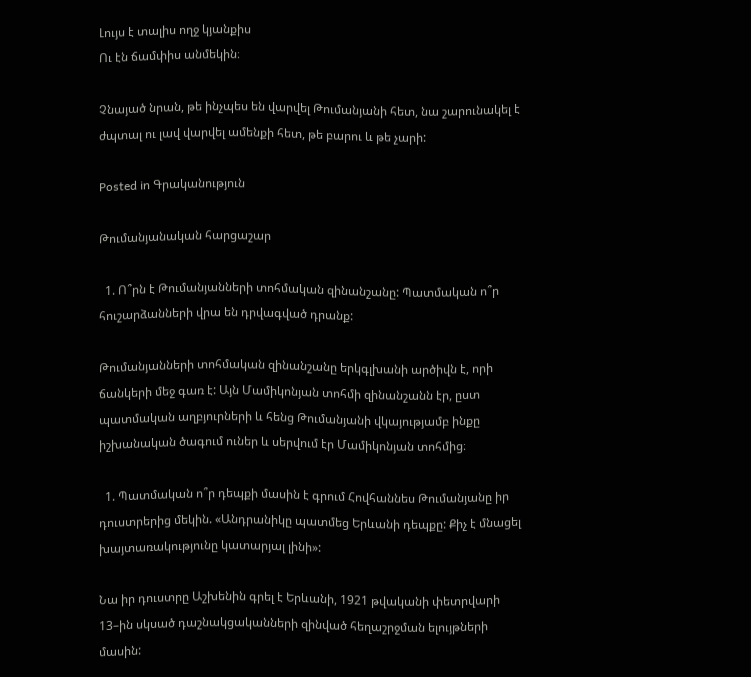Լույս է տալիս ողջ կյանքիս
Ու էն ճամփիս անմեկին։

Չնայած նրան, թե ինչպես են վարվել Թումանյանի հետ, նա շարունակել է ժպտալ ու լավ վարվել ամենքի հետ, թե բարու և թե չարի:

Posted in Գրականություն

Թումանյանական հարցաշար

  1. Ո՞րն է Թումանյանների տոհմական զինանշանը: Պատմական ո՞ր հուշարձանների վրա են դրվագված դրանք:

Թումանյանների տոհմական զինանշանը երկգլխանի արծիվն է, որի ճանկերի մեջ գառ է: Այն Մամիկոնյան տոհմի զինանշանն էր, ըստ պատմական աղբյուրների և հենց Թումանյանի վկայությամբ ինքը իշխանական ծագում ուներ և սերվում էր Մամիկոնյան տոհմից։

  1. Պատմական ո՞ր դեպքի մասին է գրում Հովհաննես Թումանյանը իր դուստրերից մեկին. «Անդրանիկը պատմեց Երևանի դեպքը: Քիչ է մնացել խայտառակությունը կատարյալ լինի»:

Նա իր դուստրը Աշխենին գրել է Երևանի, 1921 թվականի փետրվարի 13–ին սկսած դաշնակցականների զինված հեղաշրջման ելույթների մասին: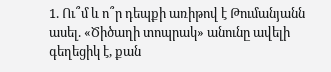1. Ու՞մ և ո՞ր դեպքի առիթով է Թումանյանն ասել. «Ծիծաղի տոպրակ» անունը ավելի գեղեցիկ է, քան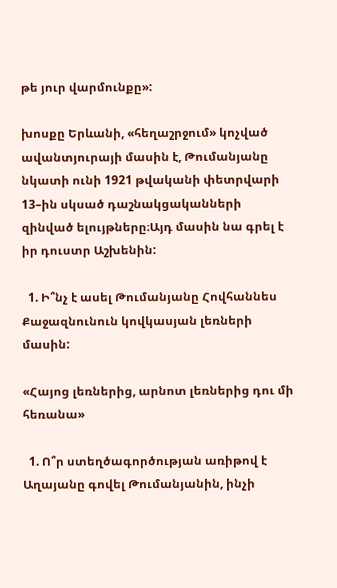թե յուր վարմունքը»:

խոսքը Երևանի, «հեղաշրջում» կոչված ավանտյուրայի մասին է, Թումանյանը նկատի ունի 1921 թվականի փետրվարի 13–ին սկսած դաշնակցականների զինված ելույթները։Այդ մասին նա գրել է իր դուստր Աշխենին:

  1. Ի՞նչ է ասել Թումանյանը Հովհաննես Քաջազնունուն կովկասյան լեռների մասին:

«Հայոց լեռներից, արնոտ լեռներից դու մի հեռանա»

  1. Ո՞ր ստեղծագործության առիթով է Աղայանը գովել Թումանյանին, ինչի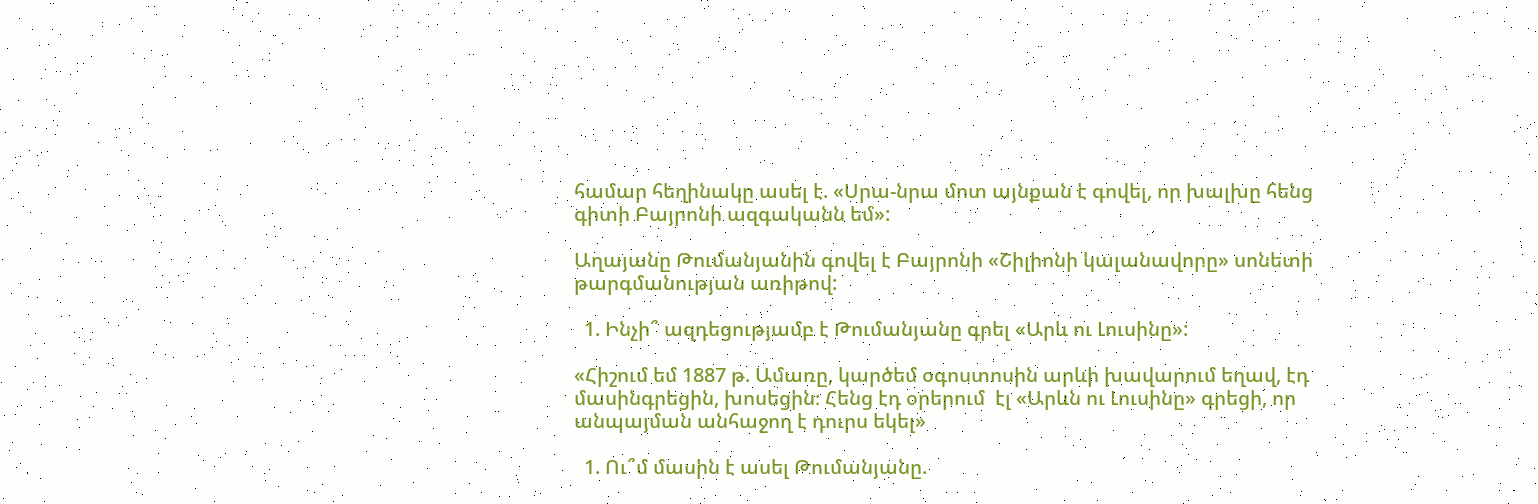համար հեղինակը ասել է. «Սրա-նրա մոտ այնքան է գովել, որ խալխը հենց գիտի Բայրոնի ազգականն եմ»:

Աղայանը Թումանյանին գովել է Բայրոնի «Շիլիոնի կալանավորը» սոնետի թարգմանության առիթով:

  1. Ինչի՞ ազդեցությամբ է Թումանյանը գրել «Արև ու Լուսինը»:

«Հիշում եմ 1887 թ. Ամառը, կարծեմ օգոստոսին արևի խավարում եղավ, էդ մասինգրեցին, խոսեցին։ Հենց էդ օրերում  էլ «Արևն ու Լուսինը» գրեցի, որ անպայման անհաջող է դուրս եկել»

  1. Ու՞մ մասին է ասել Թումանյանը.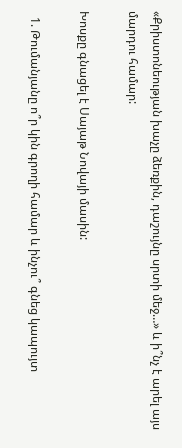«Քրիստոնեության խաչը ձեռքին, դաշույնը սրտի մեջ…» և ի՞նչ է արել այս մարդու համար:

Խոսքը գնացել է Սայաթ Նովայի մասին:

  1. Թումանյանը ո՞ր կին գրողի համար և ինչու՞ գնեց կապույտ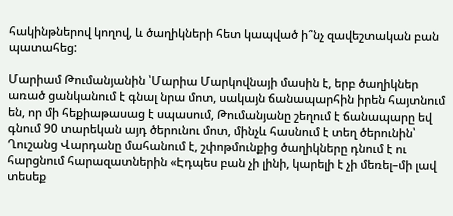հակինթներով կողով, և ծաղիկների հետ կապված ի՞նչ զավեշտական բան պատահեց:

Մարիամ Թումանյանին ՝Մարիա Մարկովնայի մասին է, երբ ծաղիկներ առած ցանկանում է գնալ նրա մոտ, սակայն ճանապարհին իրեն հայտնում են, որ մի հեքիաթասաց է սպասում, Թումանյանը շեղում է ճանապարը եվ գնում 90 տարեկան այդ ծերունու մոտ, մինչև հասնում է տեղ ծերունին՝ Ղուշանց Վարդանը մահանում է, շփոթմունքից ծաղիկները դնում է ու հարցնում հարազատներին «Էդպես բան չի լինի, կարելի է չի մեռել–մի լավ տեսեք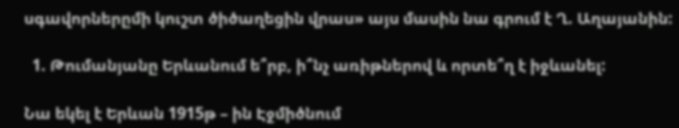սգավորներըմի կուշտ ծիծաղեցին վրաս» այս մասին նա գրում է Ղ. Աղայանին:

  1. Թումանյանը Երևանում ե՞րբ, ի՞նչ առիթներով և որտե՞ղ է իջևանել:

Նա եկել է Երևան 1915թ – ին Էջմիծնում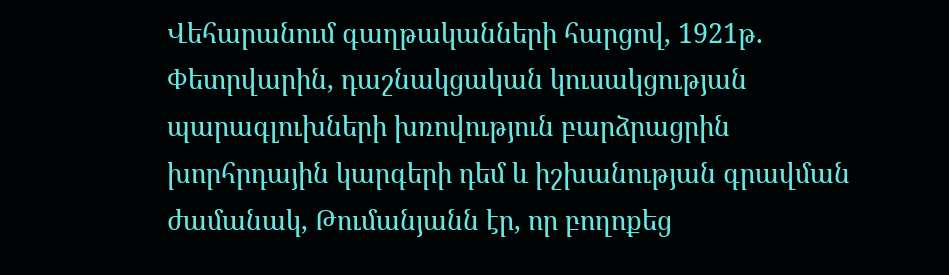Վեհարանում գաղթականների հարցով, 1921թ. Փետրվարին, դաշնակցական կուսակցության պարագլուխների խռովություն բարձրացրին խորհրդային կարգերի դեմ և իշխանության գրավման ժամանակ, Թումանյանն էր, որ բողոքեց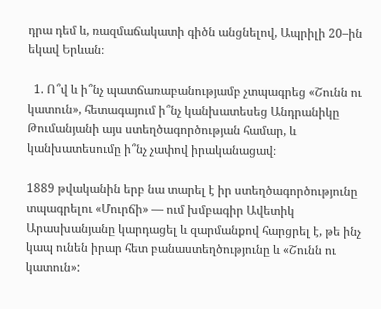դրա դեմ և, ռազմաճակատի գիծն անցնելով, Ապրիլի 20–ին եկավ Երևան։

  1. Ո՞վ և ի՞նչ պատճառաբանությամբ չտպագրեց «Շունն ու կատուն», հետագայում ի՞նչ կանխատեսեց Անդրանիկը Թումանյանի այս ստեղծագործության համար, և կանխատեսումը ի՞նչ չափով իրականացավ։

1889 թվականին երբ նա տարել է իր ստեղծագործությունը տպագրելու «Մուրճի» — ում խմբագիր Ավետիկ Արասխանյանը կարդացել և զարմանքով հարցրել է, թե ինչ կապ ունեն իրար հետ բանաստեղծությունը և «Շունն ու կատուն»: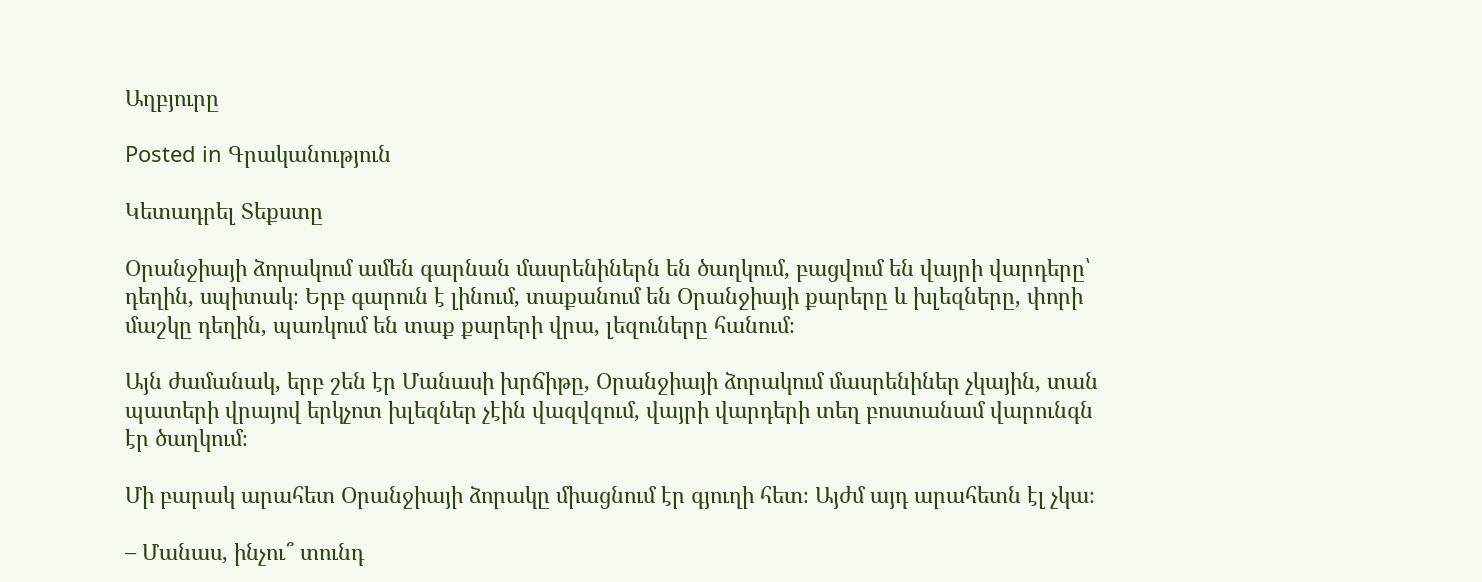Աղբյուրը

Posted in Գրականություն

Կետադրել Տեքստը

Օրանջիայի ձորակում ամեն գարնան մասրենիներն են ծաղկում, բացվում են վայրի վարդերը՝ դեղին, սպիտակ։ Երբ գարուն է լինում, տաքանում են Օրանջիայի քարերը և խլեզները, փորի մաշկը դեղին, պառկում են տաք քարերի վրա, լեզուները հանում։

Այն ժամանակ, երբ շեն էր Մանասի խրճիթը, Օրանջիայի ձորակում մասրենիներ չկային, տան պատերի վրայով երկչոտ խլեզներ չէին վազվզում, վայրի վարդերի տեղ բոստանամ վարունգն էր ծաղկում։

Մի բարակ արահետ Օրանջիայի ձորակը միացնում էր գյուղի հետ։ Այժմ այդ արահետն էլ չկա։

– Մանաս, ինչու՞ տունդ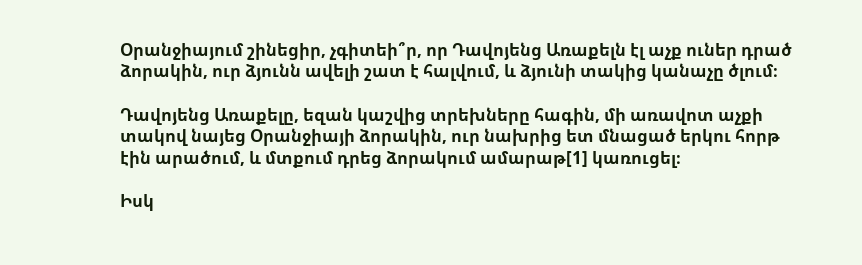Օրանջիայում շինեցիր, չգիտեի՞ր, որ Դավոյենց Առաքելն էլ աչք ուներ դրած ձորակին, ուր ձյունն ավելի շատ է հալվում, և ձյունի տակից կանաչը ծլում։

Դավոյենց Առաքելը, եզան կաշվից տրեխները հագին, մի առավոտ աչքի տակով նայեց Օրանջիայի ձորակին, ուր նախրից ետ մնացած երկու հորթ էին արածում, և մտքում դրեց ձորակում ամարաթ[1] կառուցել։

Իսկ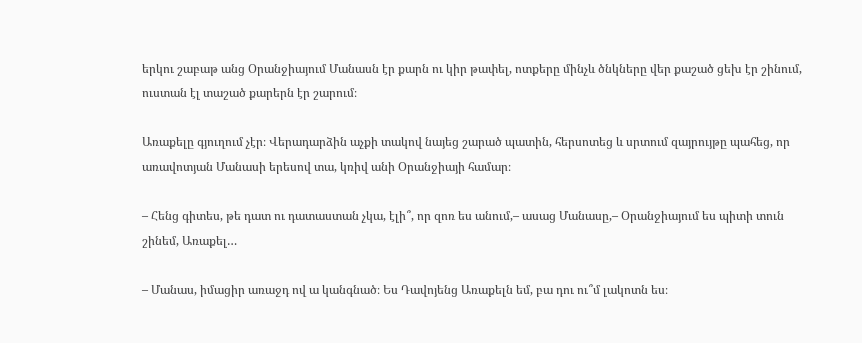երկու շաբաթ անց Օրանջիայում Մանասն էր քարն ու կիր թափել, ոտքերը մինչև ծնկները վեր քաշած ցեխ էր շինում, ուստան էլ տաշած քարերն էր շարում։

Առաքելը գյուղում չէր։ Վերադարձին աչքի տակով նայեց շարած պատին, հերսոտեց և սրտում զայրույթը պահեց, որ առավոտյան Մանասի երեսով տա, կռիվ անի Օրանջիայի համար։

– Հենց գիտես, թե դատ ու դատաստան չկա, էլի՞, որ զոռ ես անում,– ասաց Մանասը,– Օրանջիայում ես պիտի տուն շինեմ, Առաքել…

– Մանաս, իմացիր առաջդ ով ա կանգնած։ Ես Դավոյենց Առաքելն եմ, բա դու ու՞մ լակոտն ես։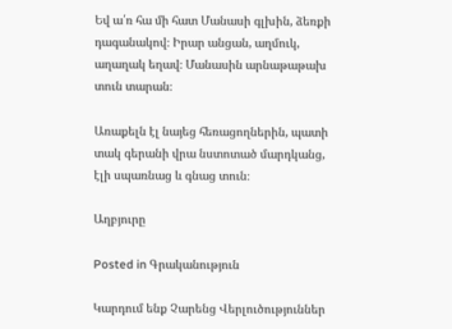Եվ ա՛ռ հա մի հատ Մանասի գլխին, ձեռքի դագանակով։ Իրար անցան, աղմուկ, աղաղակ եղավ։ Մանասին արնաթաթախ տուն տարան։

Առաքելն էլ նայեց հեռացողներին, պատի տակ գերանի վրա նստոտած մարդկանց, էլի սպառնաց և գնաց տուն։

Աղբյուրը

Posted in Գրականություն

Կարդում ենք Չարենց Վերլուծություններ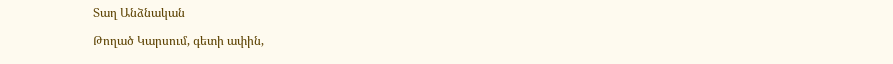Տաղ Անձնական

Թողած Կարսում, գետի ափին,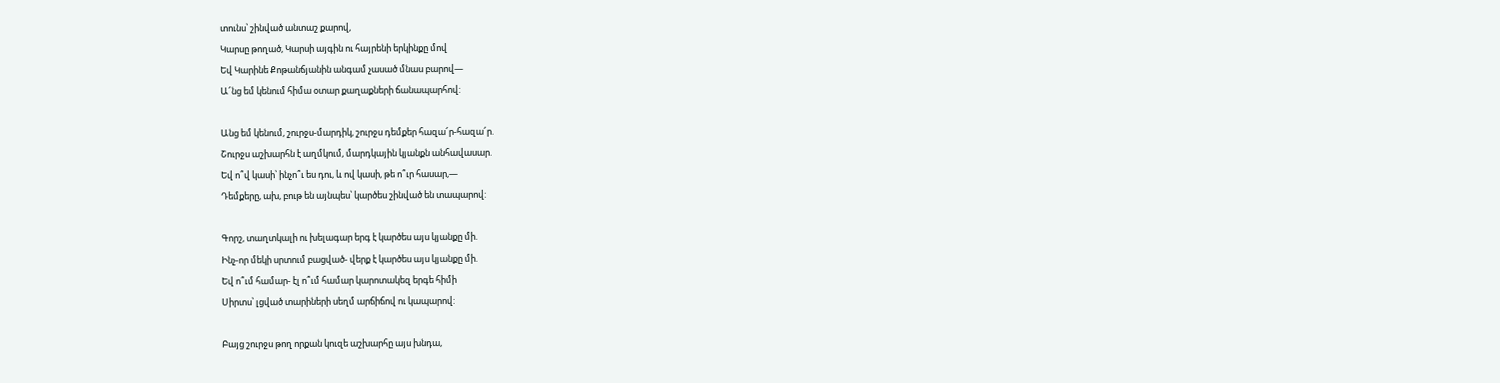տունս՝ շինված անտաշ քարով,
Կարսը թողած, Կարսի այգին ու հայրենի երկինքը մով
Եվ Կարինե Քոթանճյանին անգամ չասած մնաս բարով―
Ա՜նց եմ կենում հիմա օտար քաղաքների ճանապարհով:

Անց եմ կենում, շուրջս-մարդիկ, շուրջս դեմքեր հազա՜ր-հազա՜ր.
Շուրջս աշխարհն է աղմկում, մարդկային կյանքն անհավասար.
Եվ ո՞վ կասի՝ ինչո՞ւ ես դու, և ով կասի, թե ո՞ւր հասար,―
Դեմքերը, ախ, բութ են այնպես՝ կարծես շինված են տապարով:

Գորշ, տաղտկալի ու խելագար երգ է կարծես այս կյանքը մի.
Ինչ-որ մեկի սրտում բացված- վերք է կարծես այս կյանքը մի.
Եվ ո՞ւմ համար- էլ ո՞ւմ համար կարոտակեզ երգե հիմի
Սիրտս՝ լցված տարիների սեղմ արճիճով ու կապարով:

Բայց շուրջս թող որքան կուզե աշխարհը այս խնդա,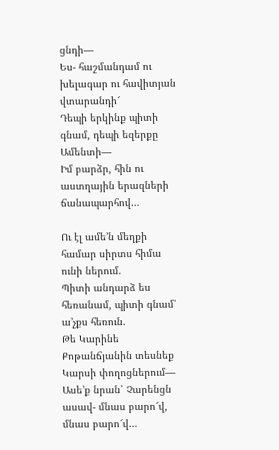ցնդի―
Ես- հաշմանդամ ու խելագար ու հավիտյան վտարանդի՜
Դեպի երկինք պիտի գնամ, դեպի եզերքը Ամենտի―
Իմ բարձր, հին ու աստղային երազների ճանապարհով…

Ու էլ ամե’ն մեղքի համար սիրտս հիմա ունի ներում.
Պիտի անդարձ ես հեռանամ, պիտի գնամ՝ ա’չքս հեռուն.
Թե Կարինե Քոթանճյանին տեսնեք Կարսի փողոցներում―
Ասե’ք նրան՝ Չարենցն ասավ- մնաս բարո՜վ, մնաս բարո՜վ…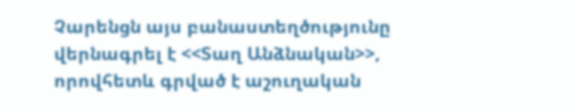Չարենցն այս բանաստեղծությունը վերնագրել է <<Տաղ Անձնական>>, որովհետև գրված է աշուղական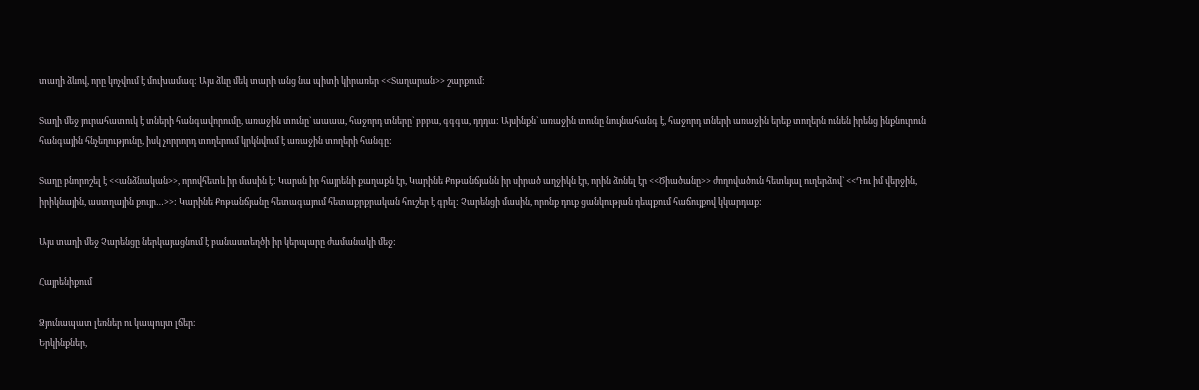տաղի ձևով, որը կոչվում է մուխամազ: Այս ձևը մեկ տարի անց նա պիտի կիրառեր <<Տաղարան>> շարքում:

Տաղի մեջ յուրահատուկ է տների հանգավորումը, առաջին տունը` աաաա, հաջորդ տները` բբբա, գգգա, դդդա: Այսինքն` առաջին տունը նույնահանգ է, հաջորդ տների առաջին երեք տողերն ունեն իրենց ինքնուրուն հանգային հնչեղությունը, իսկ չորրորդ տողերում կրկնվում է առաջին տողերի հանգը:

Տաղը բնորոշել է <<անձնական>>, որովհետև իր մասին է: Կարսն իր հայրենի քաղաքն էր, Կարինե Քոթանճյանն իր սիրած աղջիկն էր, որին ձոնել էր <<Ծիածանը>> ժողովածուն հետևյալ ուղերձով` <<Դու իմ վերջին, իրիկնային, աստղային քույր…>>: Կարինե Քոթանճյանը հետագայում հետաքրքրական հուշեր է գրել: Չարենցի մասին, որոնք դուք ցանկության դեպքում հաճույքով կկարդաք:

Այս տաղի մեջ Չարենցը ներկայացնում է բանաստեղծի իր կերպարը ժամանակի մեջ:

Հայրենիքում

Ձյունապատ լեռներ ու կապույտ լճեր։
Երկինքներ,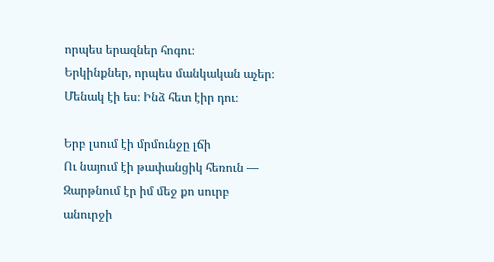որպես երազներ հոգու։
Երկինքներ, որպես մանկական աչեր։
Մենակ էի ես։ Ինձ հետ էիր դու։

Երբ լսում էի մրմունջը լճի
Ու նայում էի թափանցիկ հեռուն —
Զարթնում էր իմ մեջ քո սուրբ անուրջի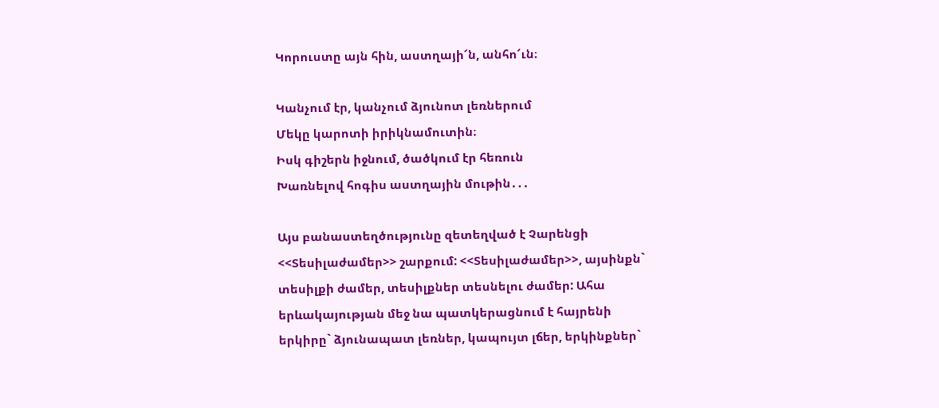Կորուստը այն հին, աստղայի՜ն, անհո՜ւն։

Կանչում էր, կանչում ձյունոտ լեռներում
Մեկը կարոտի իրիկնամուտին։
Իսկ գիշերն իջնում, ծածկում էր հեռուն
Խառնելով հոգիս աստղային մութին․․․

Այս բանաստեղծությունը զետեղված է Չարենցի <<Տեսիլաժամեր>> շարքում: <<Տեսիլաժամեր>>, այսինքն` տեսիլքի ժամեր, տեսիլքներ տեսնելու ժամեր: Ահա երևակայության մեջ նա պատկերացնում է հայրենի երկիրը` ձյունապատ լեռներ, կապույտ լճեր, երկինքներ`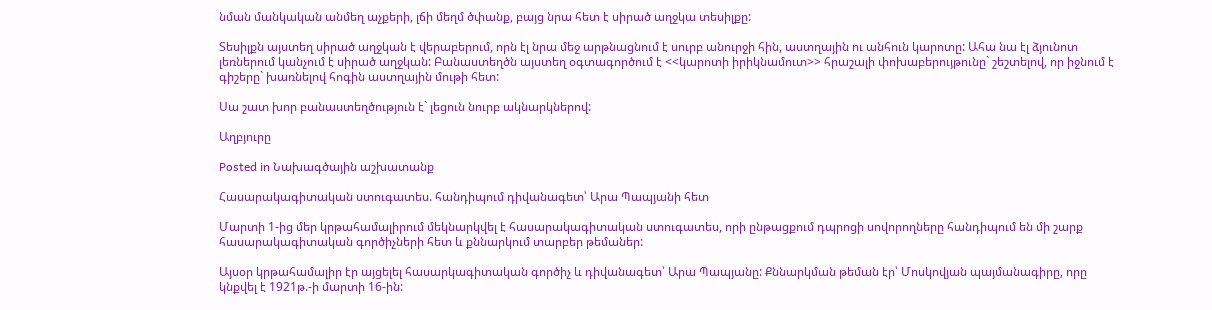նման մանկական անմեղ աչքերի, լճի մեղմ ծփանք, բայց նրա հետ է սիրած աղջկա տեսիլքը:

Տեսիլքն այստեղ սիրած աղջկան է վերաբերում, որն էլ նրա մեջ արթնացնում է սուրբ անուրջի հին, աստղային ու անհուն կարոտը: Ահա նա էլ ձյունոտ լեռներում կանչում է սիրած աղջկան: Բանաստեղծն այստեղ օգտագործում է <<կարոտի իրիկնամուտ>> հրաշալի փոխաբերույթունը` շեշտելով, որ իջնում է գիշերը` խառնելով հոգին աստղային մութի հետ:

Սա շատ խոր բանաստեղծություն է` լեցուն նուրբ ակնարկներով:

Աղբյուրը

Posted in Նախագծային աշխատանք

Հասարակագիտական ստուգատես. հանդիպում դիվանագետ՝ Արա Պապյանի հետ

Մարտի 1-ից մեր կրթահամալիրում մեկնարկվել է հասարակագիտական ստուգատես, որի ընթացքում դպրոցի սովորողները հանդիպում են մի շարք հասարակագիտական գործիչների հետ և քննարկում տարբեր թեմաներ:

Այսօր կրթահամալիր էր այցելել հասարկագիտական գործիչ և դիվանագետ՝ Արա Պապյանը: Քննարկման թեման էր՝ Մոսկովյան պայմանագիրը, որը կնքվել է 1921թ.-ի մարտի 16-ին: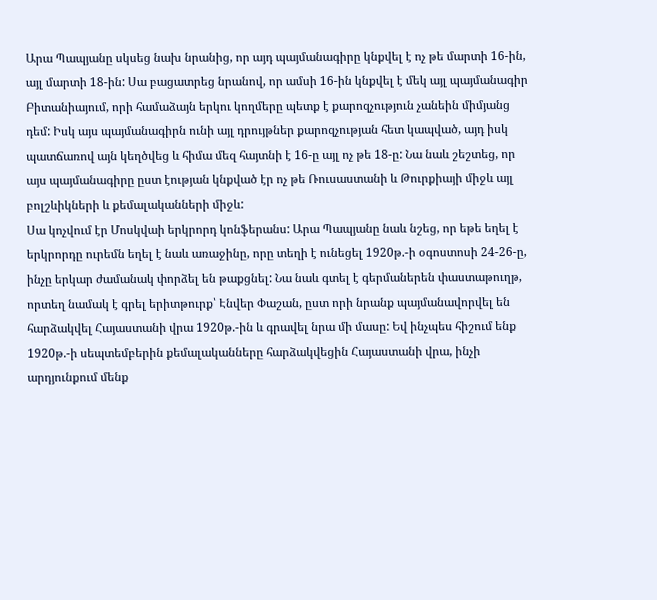Արա Պապյանը սկսեց նախ նրանից, որ այդ պայմանագիրը կնքվել է ոչ թե մարտի 16-ին, այլ մարտի 18-ին: Սա բացատրեց նրանով, որ ամսի 16-ին կնքվել է մեկ այլ պայմանագիր Բիտանիայում, որի համաձայն երկու կողմերը պետք է քարոզչություն չանեին միմյանց դեմ: Իսկ այս պայմանագիրն ունի այլ դրույթներ քարոզչության հետ կապված, այդ իսկ պատճառով այն կեղծվեց և հիմա մեզ հայտնի է 16-ը այլ ոչ թե 18-ը: Նա նաև շեշտեց, որ այս պայմանագիրը ըստ էության կնքված էր ոչ թե Ռուսաստանի և Թուրքիայի միջև այլ բոլշևիկների և քեմալականների միջև:
Սա կոչվում էր Մոսկվաի երկրորդ կոնֆերանս: Արա Պապյանը նաև նշեց, որ եթե եղել է երկրորդը ուրեմն եղել է նաև առաջինը, որը տեղի է ունեցել 1920թ.-ի օգոստոսի 24-26-ը, ինչը երկար ժամանակ փորձել են թաքցնել: Նա նաև գտել է գերմաներեն փաստաթուղթ, որտեղ նամակ է գրել երիտթուրք՝ Էնվեր Փաշան, ըստ որի նրանք պայմանավորվել են հարձակվել Հայաստանի վրա 1920թ.-ին և գրավել նրա մի մասը: Եվ ինչպես հիշում ենք 1920թ.-ի սեպտեմբերին քեմալականները հարձակվեցին Հայաստանի վրա, ինչի արդյունքում մենք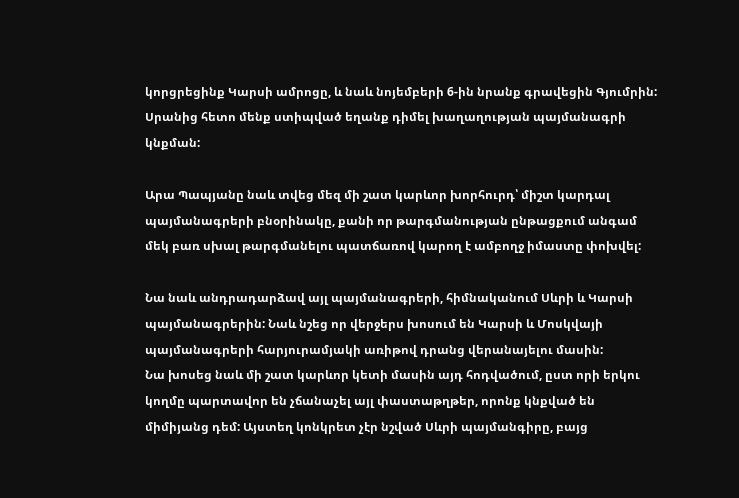կորցրեցինք Կարսի ամրոցը, և նաև նոյեմբերի 6-ին նրանք գրավեցին Գյումրին: Սրանից հետո մենք ստիպված եղանք դիմել խաղաղության պայմանագրի կնքման:

Արա Պապյանը նաև տվեց մեզ մի շատ կարևոր խորհուրդ՝ միշտ կարդալ պայմանագրերի բնօրինակը, քանի որ թարգմանության ընթացքում անգամ մեկ բառ սխալ թարգմանելու պատճառով կարող է ամբողջ իմաստը փոխվել:

Նա նաև անդրադարձավ այլ պայմանագրերի, հիմնականում Սևրի և Կարսի պայմանագրերին: Նաև նշեց որ վերջերս խոսում են Կարսի և Մոսկվայի պայմանագրերի հարյուրամյակի առիթով դրանց վերանայելու մասին:
Նա խոսեց նաև մի շատ կարևոր կետի մասին այդ հոդվածում, ըստ որի երկու կողմը պարտավոր են չճանաչել այլ փաստաթղթեր, որոնք կնքված են միմիյանց դեմ: Այստեղ կոնկրետ չէր նշված Սևրի պայմանգիրը, բայց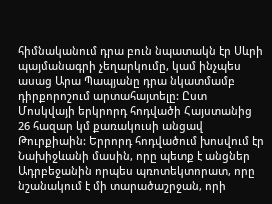հիմնականում դրա բուն նպատակն էր Սևրի պայմանագրի չեղարկումը, կամ ինչպես ասաց Արա Պապյանը դրա նկատմամբ դիրքորոշում արտահայտելը: Ըստ Մոսկվայի երկրորդ հոդվածի Հայստանից 26 հազար կմ քառակուսի անցավ Թուրքիաին: Երրորդ հոդվածում խոսվում էր Նախիջևանի մասին, որը պետք է անցներ Ադրբեջանին որպես պռոտեկտորատ, որը նշանակում է մի տարածաշրջան, որի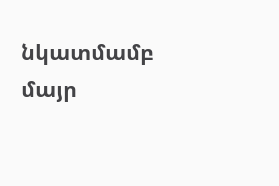նկատմամբ մայր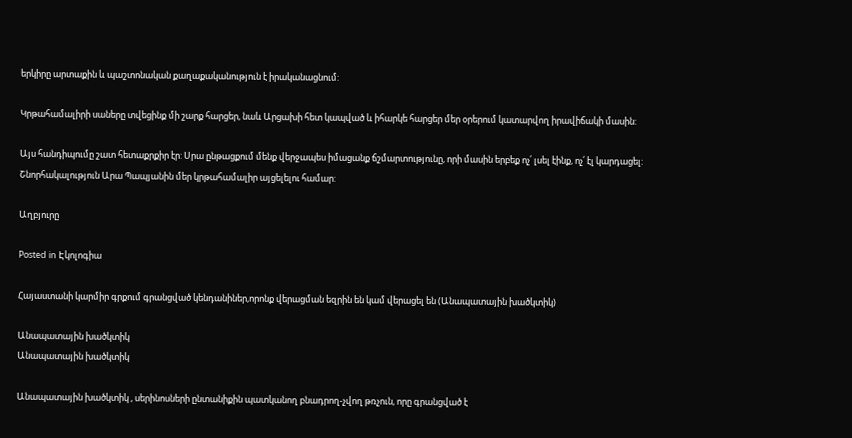երկիրը արտաքին և պաշտոնական քաղաքականություն է իրականացնում:

Կրթահամալիրի սաները տվեցինք մի շարք հարցեր, նաև Արցախի հետ կապված և իհարկե հարցեր մեր օրերում կատարվող իրավիճակի մասին:

Այս հանդիպումը շատ հետաքրքիր էր: Սրա ընթացքում մենք վերջապես իմացանք ճշմարտությունը, որի մասին երբեք ոչ՛ լսել էինք, ոչ՛ էլ կարդացել:
Շնորհակալություն Արա Պապյանին մեր կրթահամալիր այցելելու համար:

Աղբյուրը

Posted in Էկոլոգիա

Հայաստանի կարմիր գրքում գրանցված կենդանիներ,որոնք վերացման եզրին են կամ վերացել են (Անապատային խածկտիկ)

Անապատային խածկտիկ
Անապատային խածկտիկ

Անապատային խածկտիկ , սերինոսների ընտանիքին պատկանող բնադրող-չվող թռչուն, որը գրանցված է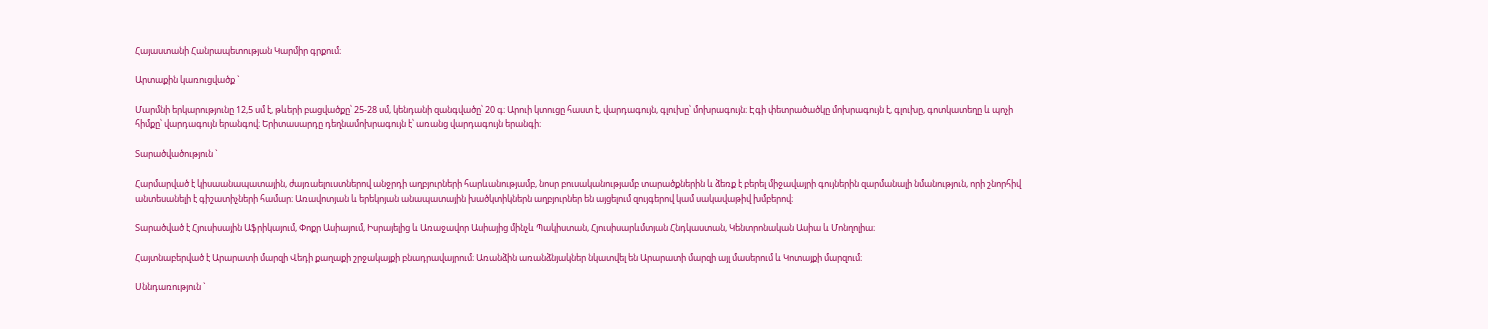Հայաստանի Հանրապետության Կարմիր գրքում։

Արտաքին կառուցվածք `

Մարմնի երկարությունը 12,5 սմ է, թևերի բացվածքը՝ 25-28 սմ, կենդանի զանգվածը՝ 20 գ։ Արուի կտուցը հաստ է, վարդագույն, գլուխը՝ մոխրագույն։ Էգի փետրածածկը մոխրագույն է, գլուխը, գոտկատեղը և պոչի հիմքը՝ վարդագույն երանգով։ Երիտասարդը դեղնամոխրագույն է՝ առանց վարդագույն երանգի։

Տարածվածություն `

Հարմարված է կիսաանապատային, ժայռաելուստներով անջրդի աղբյուրների հարևանությամբ, նոսր բուսականությամբ տարածքներին և ձեռք է բերել միջավայրի գույներին զարմանալի նմանություն, որի շնորհիվ անտեսանելի է գիշատիչների համար։ Առավոտյան և երեկոյան անապատային խածկտիկներն աղբյուրներ են այցելում զույգերով կամ սակավաթիվ խմբերով։

Տարածված է Հյուսիսային Աֆրիկայում, Փոքր Ասիայում, Իսրայելից և Առաջավոր Ասիայից մինչև Պակիստան, Հյուսիսարևմտյան Հնդկաստան, Կենտրոնական Ասիա և Մոնղոլիա։

Հայտնաբերված է Արարատի մարզի Վեդի քաղաքի շրջակայքի բնադրավայրում։ Առանձին առանձնյակներ նկատվել են Արարատի մարզի այլ մասերում և Կոտայքի մարզում։

Սննդառություն `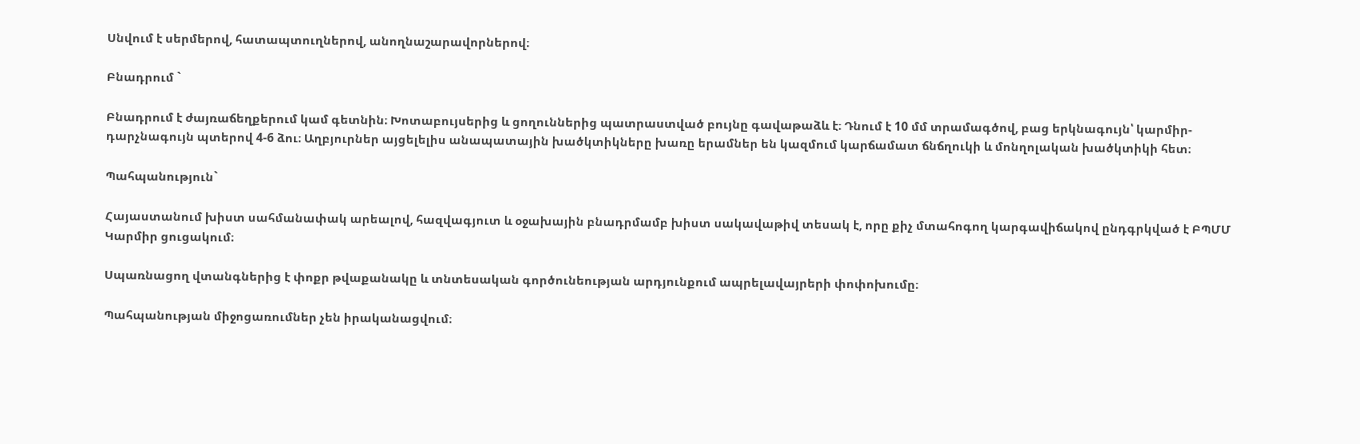Սնվում է սերմերով, հատապտուղներով, անողնաշարավորներով։

Բնադրում `

Բնադրում է ժայռաճեղքերում կամ գետնին։ Խոտաբույսերից և ցողուններից պատրաստված բույնը գավաթաձև է։ Դնում է 10 մմ տրամագծով, բաց երկնագույն՝ կարմիր-դարչնագույն պտերով 4-6 ձու։ Աղբյուրներ այցելելիս անապատային խածկտիկները խառը երամներ են կազմում կարճամատ ճնճղուկի և մոնղոլական խածկտիկի հետ։

Պահպանություն`

Հայաստանում խիստ սահմանափակ արեալով, հազվագյուտ և օջախային բնադրմամբ խիստ սակավաթիվ տեսակ է, որը քիչ մտահոգող կարգավիճակով ընդգրկված է ԲՊՄՄ Կարմիր ցուցակում։

Սպառնացող վտանգներից է փոքր թվաքանակը և տնտեսական գործունեության արդյունքում ապրելավայրերի փոփոխումը։

Պահպանության միջոցառումներ չեն իրականացվում։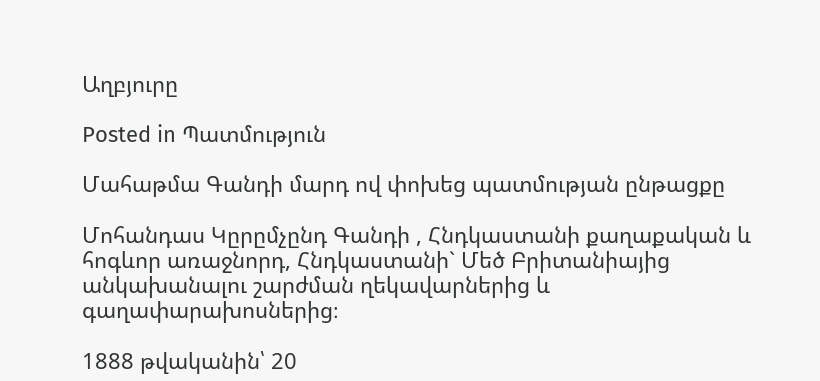Աղբյուրը

Posted in Պատմություն

Մահաթմա Գանդի մարդ ով փոխեց պատմության ընթացքը

Մոհանդաս Կըրըմչընդ Գանդի , Հնդկաստանի քաղաքական և հոգևոր առաջնորդ, Հնդկաստանի` Մեծ Բրիտանիայից անկախանալու շարժման ղեկավարներից և գաղափարախոսներից։

1888 թվականին՝ 20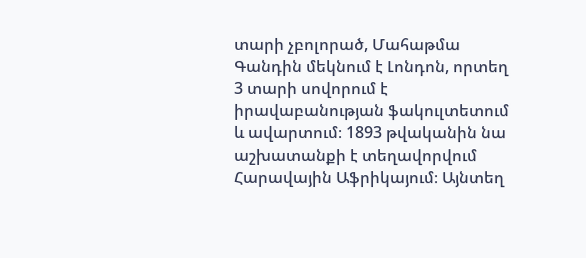տարի չբոլորած, Մահաթմա Գանդին մեկնում է Լոնդոն, որտեղ 3 տարի սովորում է իրավաբանության ֆակուլտետում և ավարտում։ 1893 թվականին նա աշխատանքի է տեղավորվում Հարավային Աֆրիկայում։ Այնտեղ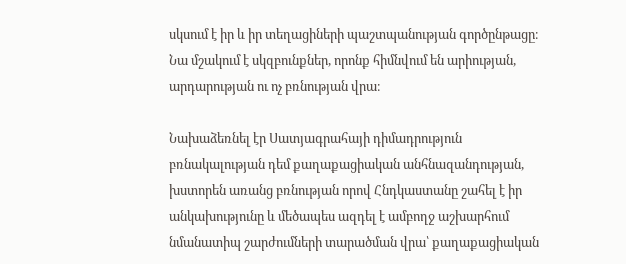սկսում է իր և իր տեղացիների պաշտպանության գործընթացը։ Նա մշակում է սկզբունքներ, որոնք հիմնվում են արիության, արդարության ու ոչ բռնության վրա։

Նախաձեռնել էր Սատյագրահայի դիմադրություն բռնակալության դեմ քաղաքացիական անհնազանդության, խստորեն առանց բռնության որով Հնդկաստանը շահել է իր անկախությունը և մեծապես ազդել է ամբողջ աշխարհում նմանատիպ շարժումների տարածման վրա՝ քաղաքացիական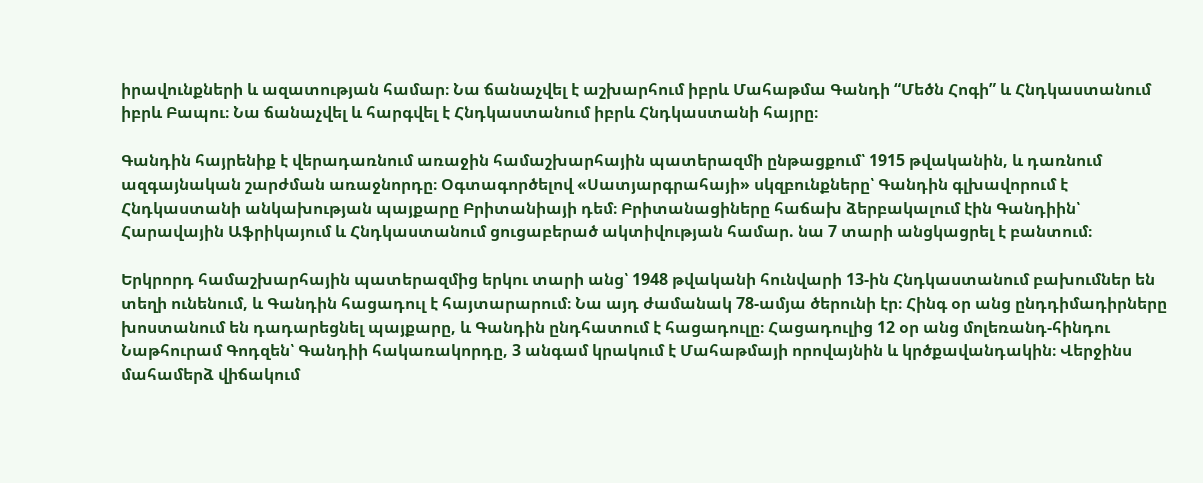իրավունքների և ազատության համար։ Նա ճանաչվել է աշխարհում իբրև Մահաթմա Գանդի “Մեծն Հոգի” և Հնդկաստանում իբրև Բապու։ Նա ճանաչվել և հարգվել է Հնդկաստանում իբրև Հնդկաստանի հայրը։

Գանդին հայրենիք է վերադառնում առաջին համաշխարհային պատերազմի ընթացքում՝ 1915 թվականին, և դառնում ազգայնական շարժման առաջնորդը։ Օգտագործելով «Սատյարգրահայի» սկզբունքները՝ Գանդին գլխավորում է Հնդկաստանի անկախության պայքարը Բրիտանիայի դեմ։ Բրիտանացիները հաճախ ձերբակալում էին Գանդիին՝ Հարավային Աֆրիկայում և Հնդկաստանում ցուցաբերած ակտիվության համար. նա 7 տարի անցկացրել է բանտում։

Երկրորդ համաշխարհային պատերազմից երկու տարի անց՝ 1948 թվականի հունվարի 13-ին Հնդկաստանում բախումներ են տեղի ունենում, և Գանդին հացադուլ է հայտարարում։ Նա այդ ժամանակ 78-ամյա ծերունի էր։ Հինգ օր անց ընդդիմադիրները խոստանում են դադարեցնել պայքարը, և Գանդին ընդհատում է հացադուլը։ Հացադուլից 12 օր անց մոլեռանդ-հինդու Նաթհուրամ Գոդզեն՝ Գանդիի հակառակորդը, 3 անգամ կրակում է Մահաթմայի որովայնին և կրծքավանդակին։ Վերջինս մահամերձ վիճակում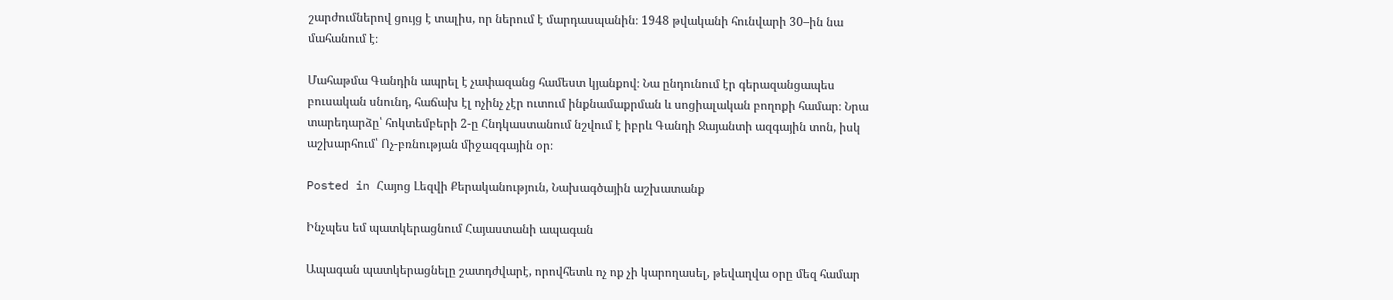շարժումներով ցույց է տալիս, որ ներում է մարդասպանին։ 1948 թվականի հունվարի 30–ին նա մահանում է։

Մահաթմա Գանդին ապրել է չափազանց համեստ կյանքով։ Նա ընդունում էր գերազանցապես բուսական սնունդ, հաճախ էլ ոչինչ չէր ուտում ինքնամաքրման և սոցիալական բողոքի համար։ Նրա տարեդարձը՝ հոկտեմբերի 2-ը Հնդկաստանում նշվում է իբրև Գանդի Ջայանտի ազգային տոն, իսկ աշխարհում՝ Ոչ-բռնության միջազգային օր։

Posted in Հայոց Լեզվի Քերականություն, Նախագծային աշխատանք

Ինչպես եմ պատկերացնում Հայաստանի ապագան

Ապագան պատկերացնելը շատդժվարէ, որովհետև ոչ ոք չի կարողասել, թեվաղվա օրը մեզ համար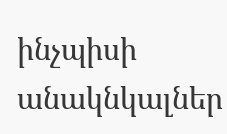ինչպիսի անակնկալներ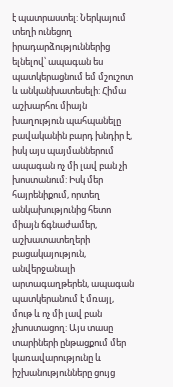է պատրաստել: Ներկայում տեղի ունեցող իրադարձություններից ելնելով՝ ապագան ես պատկերացնում եմ մշուշոտ և անկանխատեսելի: Հիմա աշխարհու միայն խաղություն պահպանելը բավականին բարդ խնդիր է, իսկ այս պայմաններում ապագան ոչ մի լավ բան չի խոստանում: Իսկ մեր հայրենիքում, որտեղ անկախությունից հետո միայն ճգնաժամեր, աշխատատեղերի բացակայություն, անվերջանալի  արտագաղթերեն, ապագան պատկերանում է մռայլ, մութ և ոչ մի լավ բան չխոստացող: Այս տասը տարիների ընթացքում մեր կառավարությունը և իշխանությունները ցույց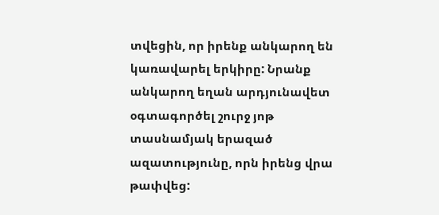տվեցին, որ իրենք անկարող են կառավարել երկիրը: Նրանք անկարող եղան արդյունավետ օգտագործել շուրջ յոթ տասնամյակ երազած ազատությունը, որն իրենց վրա թափվեց: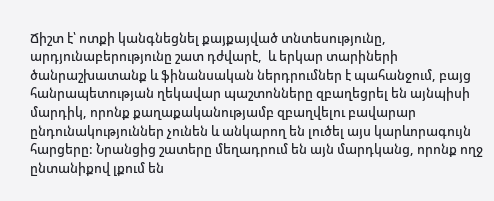Ճիշտ է՝ ոտքի կանգնեցնել քայքայված տնտեսությունը, արդյունաբերությունը շատ դժվարէ,  և երկար տարիների ծանրաշխատանք և ֆինանսական ներդրումներ է պահանջում, բայց հանրապետության ղեկավար պաշտոնները զբաղեցրել են այնպիսի մարդիկ, որոնք քաղաքականությամբ զբաղվելու բավարար ընդունակություններ չունեն և անկարող են լուծել այս կարևորագույն հարցերը: Նրանցից շատերը մեղադրում են այն մարդկանց, որոնք ողջ ընտանիքով լքում են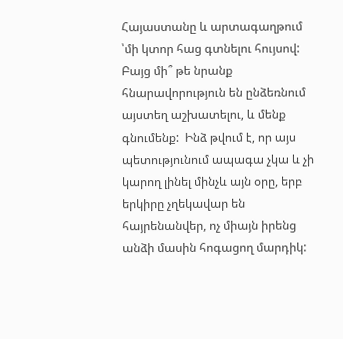Հայաստանը և արտագաղթում ՝մի կտոր հաց գտնելու հույսով:  Բայց մի՞ թե նրանք հնարավորություն են ընձեռնում այստեղ աշխատելու, և մենք գնումենք:  Ինձ թվում է, որ այս պետությունում ապագա չկա և չի կարող լինել մինչև այն օրը, երբ երկիրը չղեկավար են հայրենանվեր, ոչ միայն իրենց անձի մասին հոգացող մարդիկ: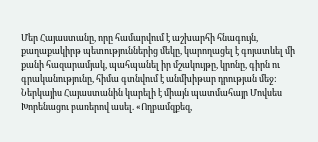Մեր Հայաստանը, որը համարվում է աշխարհի հնագույն, քաղաքակիրթ պետություններից մեկը, կարողացել է գոյատևել մի քանի հազարամյակ, պահպանել իր մշակույթը, կրոնը, գիրն ու գրականությունը, հիմա գտնվում է անմխիթար դրության մեջ: Ներկայիս Հայաստանին կարելի է միայն պատմահայր Մովսես Խորենացու բառերով ասել. «Ողբամզքեզ,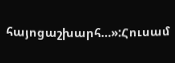հայոցաշխարհ…»:Հուսամ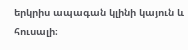երկրիս ապագան կլինի կայուն և հուսալի։